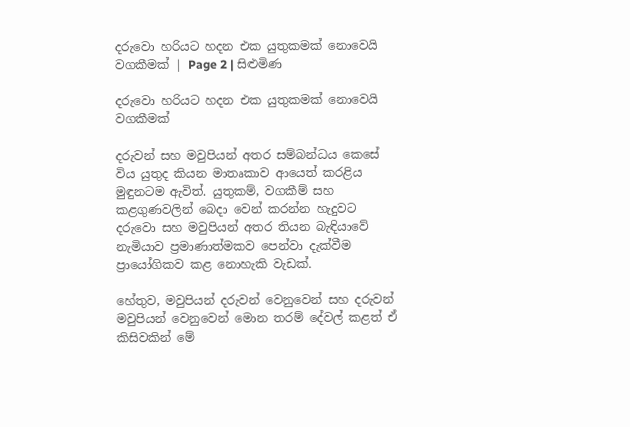දරුවො හරියට හදන එක යුතුකමක් නොවෙයි වගකීමක් | Page 2 | සිළුමිණ

දරුවො හරියට හදන එක යුතුකමක් නොවෙයි වගකීමක්

දරුවන් සහ මවුපියන් අතර සම්බන්ධය කෙසේ විය යුතුද කියන මාතෘකාව ආයෙත් කරළිය මුඳුනටම ඇවිත්. යුතුකම්, වගකීම් සහ කළගුණවලින් බෙදා වෙන් කරන්න හැදුවට දරුවො සහ මවුපියන් අතර තියන බැඳියාවේ නැමියාව ප්‍රමාණාත්මකව පෙන්වා දැක්වීම ප්‍රායෝගිකව කළ නොහැකි වැඩක්.

හේතුව, මවුපියන් දරුවන් වෙනුවෙන් සහ දරුවන් මවුපියන් වෙනුවෙන් මොන තරම් දේවල් කළත් ඒ කිසිවකින් මේ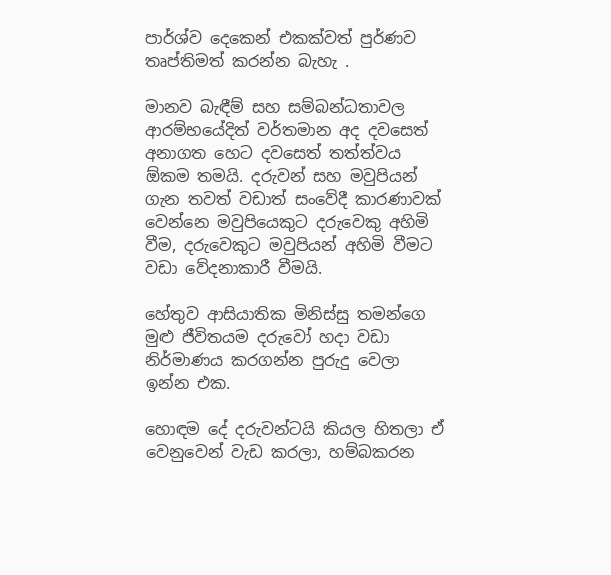පාර්ශ්ව දෙකෙන් එකක්වත් පුර්ණව තෘප්තිමත් කරන්න බැහැ .

මානව බැඳීම් සහ සම්බන්ධතාවල ආරම්භයේදිත් වර්තමාන අද දවසෙත් අනාගත හෙට දවසෙත් තත්ත්වය ඕකම තමයි. දරුවන් සහ මවුපියන් ගැන තවත් වඩාත් සංවේදී කාරණාවක් වෙන්නෙ මවුපියෙකුට දරුවෙකු අහිමි වීම, දරුවෙකුට මවුපියන් අහිමි වීමට වඩා වේදනාකාරී වීමයි.

හේතුව ආසියාතික මිනිස්සු තමන්ගෙ මුළු ජීවිතයම දරුවෝ හදා වඩා නිර්මාණය කරගන්න පුරුදු වෙලා ඉන්න එක.

හොඳම දේ දරුවන්ටයි කියල හිතලා ඒ වෙනුවෙන් වැඩ කරලා, හම්බකරන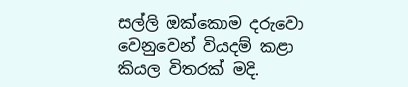සල්ලි ඔක්කොම දරුවො වෙනුවෙන් වියදම් කළා කියල විතරක් මදි.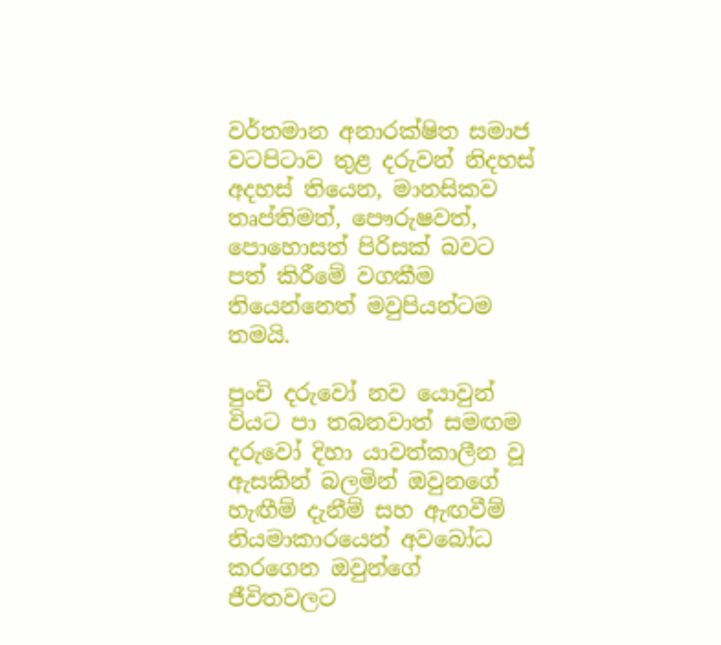වර්තමාන අනාරක්ෂිත සමාජ වටපිටාව තුළ දරුවන් නිදහස් අදහස් තියෙන, මානසිකව තෘප්තිමත්, පෞරුෂවත්, පොහොසත් පිරිසක් බවට පත් කිරීමේ වගකීම තියෙන්නෙත් මවුපියන්ටම තමයි.

පුංචි දරුවෝ නව යොවුන් වියට පා තබනවාත් සමඟම දරුවෝ දිහා යාවත්කාලීන වූ ඇසකින් බලමින් ඔවුනගේ හැඟීම් දැනීම් සහ ඇඟවීම් නියමාකාරයෙන් අවබෝධ කරගෙන ඔවුන්ගේ ජීවිතවලට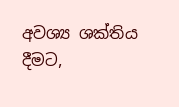අවශ්‍ය ශක්තිය දීමට,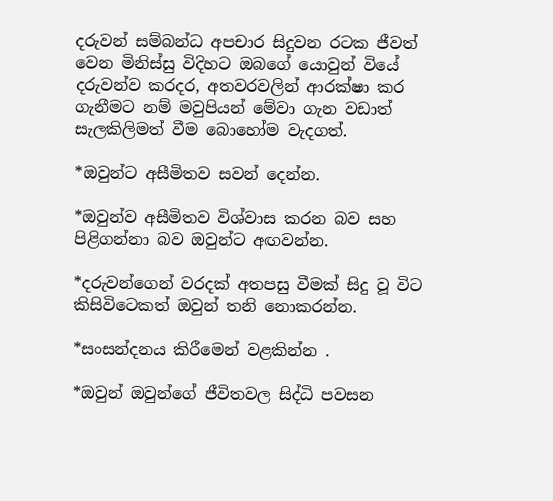දරුවන් සම්බන්ධ අපචාර සිදුවන රටක ජීවත් වෙන මිනිස්සු විදිහට ඔබගේ යොවුන් වියේ දරුවන්ව කරදර, අතවරවලින් ආරක්ෂා කර ගැනීමට නම් මවුපියන් මේවා ගැන වඩාත් සැලකිලිමත් වීම බොහෝම වැදගත්.

*ඔවුන්ට අසීමිතව සවන් දෙන්න.

*ඔවුන්ව අසීමිතව විශ්වාස කරන බව සහ පිළිගන්නා බව ඔවුන්ට අඟවන්න.

*දරුවන්ගෙන් වරදක් අතපසු වීමක් සිදු වූ විට කිසිවිටෙකත් ඔවුන් තනි නොකරන්න.

*සංසන්දනය කිරීමෙන් වළකින්න .

*ඔවුන් ඔවුන්ගේ ජීවිතවල සිද්ධි පවසන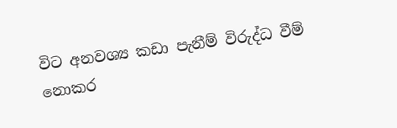විට අනවශ්‍ය කඩා පැනීම් විරුද්ධ වීම් නොකර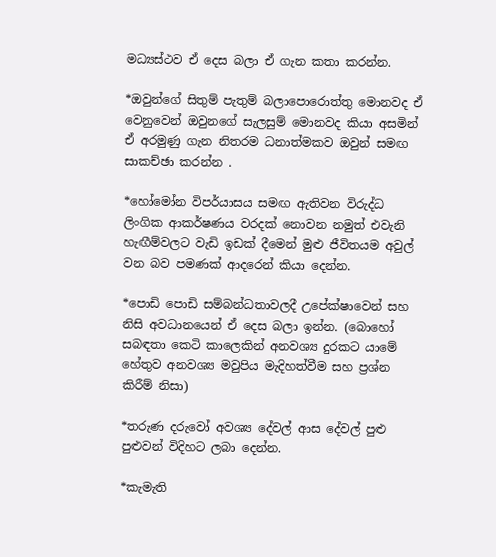මධ්‍යස්ථව ඒ දෙස බලා ඒ ගැන කතා කරන්න.

*ඔවුන්ගේ සිතුම් පැතුම් බලාපොරොත්තු මොනවද ඒ වෙනුවෙන් ඔවුනගේ සැලසුම් මොනවද කියා අසමින් ඒ අරමුණු ගැන නිතරම ධනාත්මකව ඔවුන් සමඟ සාකච්ඡා කරන්න .

*හෝමෝන විපර්යාසය සමඟ ඇතිවන විරුද්ධ ලිංගික ආකර්ෂණය වරදක් නොවන නමුත් එවැනි හැඟීම්වලට වැඩි ඉඩක් දීමෙන් මුළු ජීවිතයම අවුල් වන බව පමණක් ආදරෙන් කියා දෙන්න.

*පොඩි පොඩි සම්බන්ධතාවලදී උපේක්ෂාවෙන් සහ නිසි අවධානයෙන් ඒ දෙස බලා ඉන්න. (බොහෝ සබඳතා කෙටි කාලෙකින් අනවශ්‍ය දුරකට යාමේ හේතුව අනවශ්‍ය මවුපිය මැදිහත්වීම සහ ප්‍රශ්න කිරීම් නිසා)

*තරුණ දරුවෝ අවශ්‍ය දේවල් ආස දේවල් පුළු පුළුවන් විදිහට ලබා දෙන්න.

*කැමැති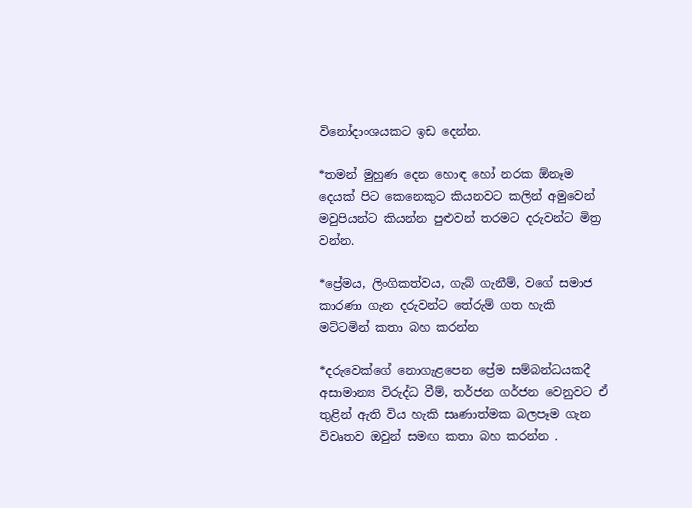විනෝදාංශයකට ඉඩ දෙන්න.

*තමන් මුහුණ දෙන හොඳ හෝ නරක ඕනෑම දෙයක් පිට කෙනෙකුට කියනවට කලින් අමුවෙන් මවුපියන්ට කියන්න පුළුවන් තරමට දරුවන්ට මිත්‍ර වන්න.

*ප්‍රේමය, ලිංගිකත්වය, ගැබ් ගැනීම්, වගේ සමාජ කාරණා ගැන දරුවන්ට තේරුම් ගත හැකි මට්ටමින් කතා බහ කරන්න

*දරුවෙක්ගේ නොගැළපෙන ප්‍රේම සම්බන්ධයකදී අසාමාන්‍ය විරුද්ධ වීම්, තර්ජන ගර්ජන වෙනුවට ඒ තුළින් ඇති විය හැකි සෘණාත්මක බලපෑම ගැන විවෘතව ඔවුන් සමඟ කතා බහ කරන්න .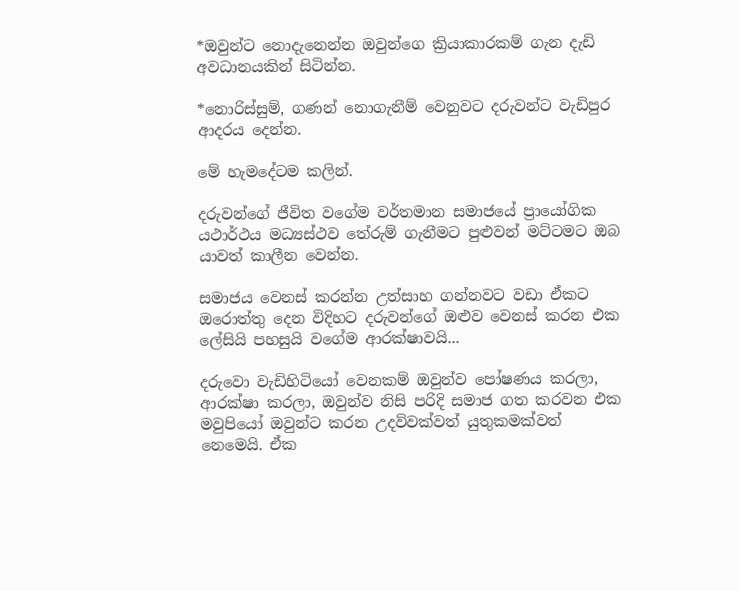*ඔවුන්ට නොදැනෙන්න ඔවුන්ගෙ ක්‍රියාකාරකම් ගැන දැඩි අවධානයකින් සිටින්න.

*නොරිස්සුම්, ගණන් නොගැනීම් වෙනුවට දරුවන්ට වැඩිපුර ආදරය දෙන්න.

මේ හැමදේටම කලින්.

දරුවන්ගේ ජීවිත වගේම වර්තමාන සමාජයේ ප්‍රායෝගික යථාර්ථය මධ්‍යස්ථව තේරුම් ගැනීමට පුළුවන් මට්ටමට ඔබ යාවත් කාලීන වෙන්න.

සමාජය වෙනස් කරන්න උත්සාහ ගන්නවට වඩා ඒකට ඔරොත්තු දෙන විදිහට දරුවන්ගේ ඔළුව වෙනස් කරන එක ලේසියි පහසුයි වගේම ආරක්ෂාවයි...

දරුවො වැඩිහිටියෝ වෙනකම් ඔවුන්ව පෝෂණය කරලා, ආරක්ෂා කරලා, ඔවුන්ව නිසි පරිදි සමාජ ගත කරවන එක මවුපියෝ ඔවුන්ට කරන උදව්වක්වත් යුතුකමක්වත් නෙමෙයි. ඒක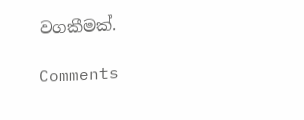වගකීමක්.

Comments